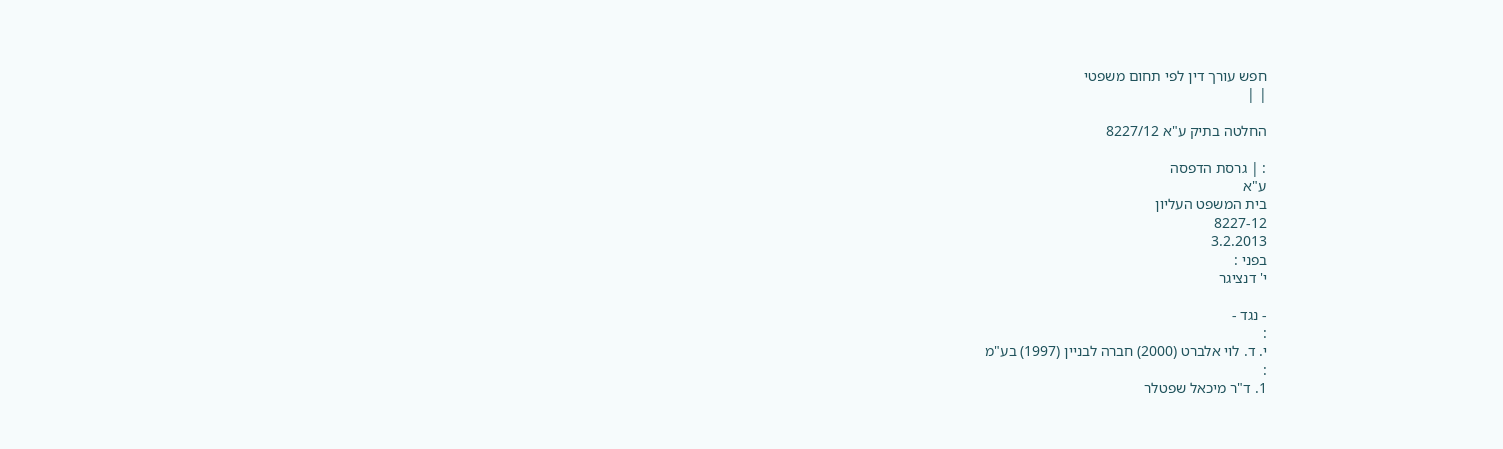חפש עורך דין לפי תחום משפטי
| |

החלטה בתיק ע"א 8227/12

: | גרסת הדפסה
ע"א
בית המשפט העליון
8227-12
3.2.2013
בפני :
י' דנציגר

- נגד -
:
י. ד. לוי אלברט (2000) חברה לבניין (1997) בע"מ
:
1. ד"ר מיכאל שפטלר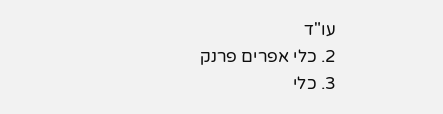עו"ד
2. כלי אפרים פרנק
3. כלי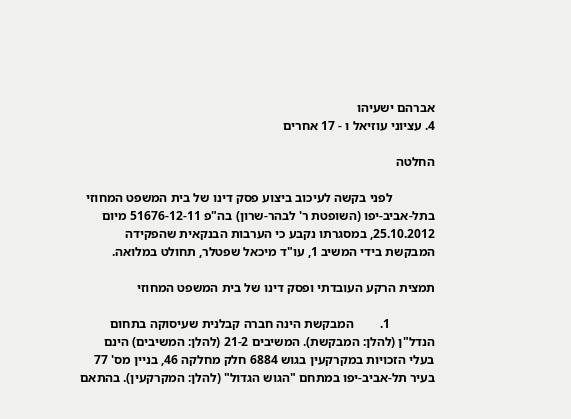אברהם ישעיהו
4. עציוני עוזיאל ו - 17 אחרים

החלטה

             לפני בקשה לעיכוב ביצוע פסק דינו של בית המשפט המחוזי בתל-אביב-יפו (השופטת ר' לבהר-שרון) בה"פ 51676-12-11 מיום 25.10.2012, במסגרתו נקבע כי הערבות הבנקאית שהפקידה המבקשת בידי המשיב 1, עו"ד מיכאל שפטלר, תחולט במלואה.

תמצית הרקע העובדתי ופסק דינו של בית המשפט המחוזי

              1.        המבקשת הינה חברה קבלנית שעיסוקה בתחום הנדל"ן (להלן: המבקשת). המשיבים 21-2 (להלן: המשיבים) הינם בעלי הזכויות במקרקעין בגוש 6884 חלק מחלקה 46, בניין מס' 77 בעיר תל-אביב-יפו במתחם "הגוש הגדול" (להלן: המקרקעין). בהתאם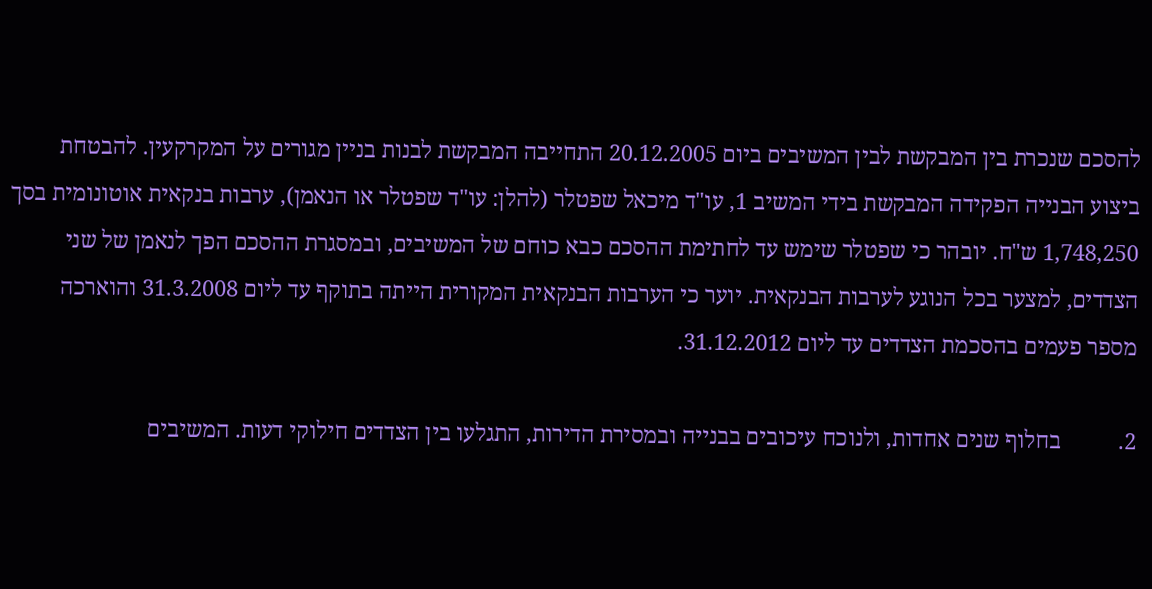להסכם שנכרת בין המבקשת לבין המשיבים ביום 20.12.2005 התחייבה המבקשת לבנות בניין מגורים על המקרקעין. להבטחת ביצוע הבנייה הפקידה המבקשת בידי המשיב 1, עו"ד מיכאל שפטלר (להלן: עו"ד שפטלר או הנאמן), ערבות בנקאית אוטונומית בסך 1,748,250 ש"ח. יובהר כי שפטלר שימש עד לחתימת ההסכם כבא כוחם של המשיבים, ובמסגרת ההסכם הפך לנאמן של שני הצדדים, למצער בכל הנוגע לערבות הבנקאית. יוער כי הערבות הבנקאית המקורית הייתה בתוקף עד ליום 31.3.2008 והוארכה מספר פעמים בהסכמת הצדדים עד ליום 31.12.2012.

2.          בחלוף שנים אחדות, ולנוכח עיכובים בבנייה ובמסירת הדירות, התגלעו בין הצדדים חילוקי דעות. המשיבים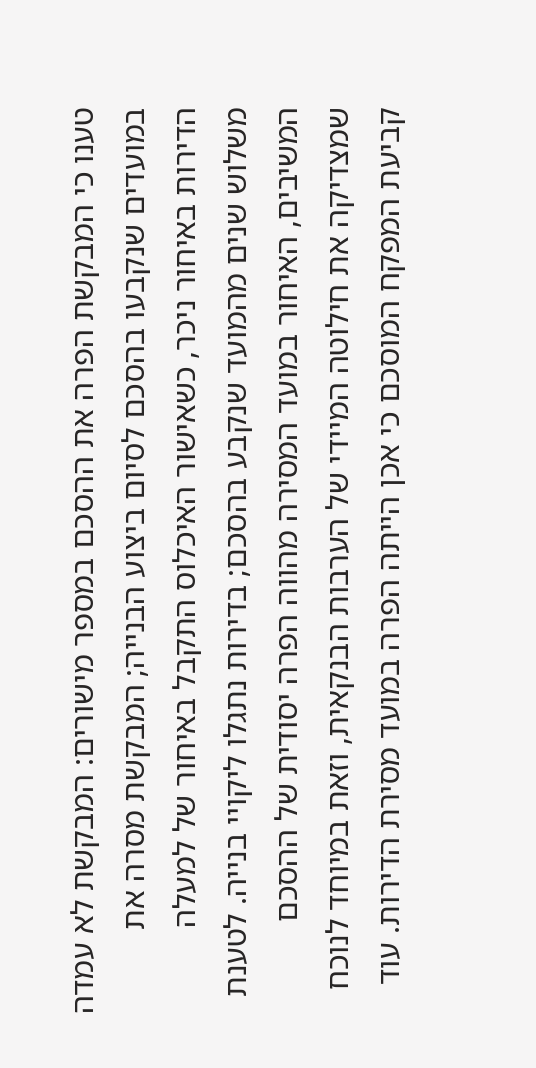טענו כי המבקשת הפרה את ההסכם במספר מישורים: המבקשת לא עמדה במועדים שנקבעו בהסכם לסיום ביצוע הבנייה; המבקשת מסרה את הדירות באיחור ניכר, כשאישור האיכלוס התקבל באיחור של למעלה משלוש שנים מהמועד שנקבע בהסכם; בדירות נתגלו ליקויי בנייה. לטענת המשיבים, האיחור במועד המסירה מהווה הפרה יסודית של ההסכם שמצדיקה את חילוטה המיידי של הערבות הבנקאית, וזאת במיוחד לנוכח קביעת המפקח המוסכם כי אכן הייתה הפרה במועד מסירת הדירות. עוד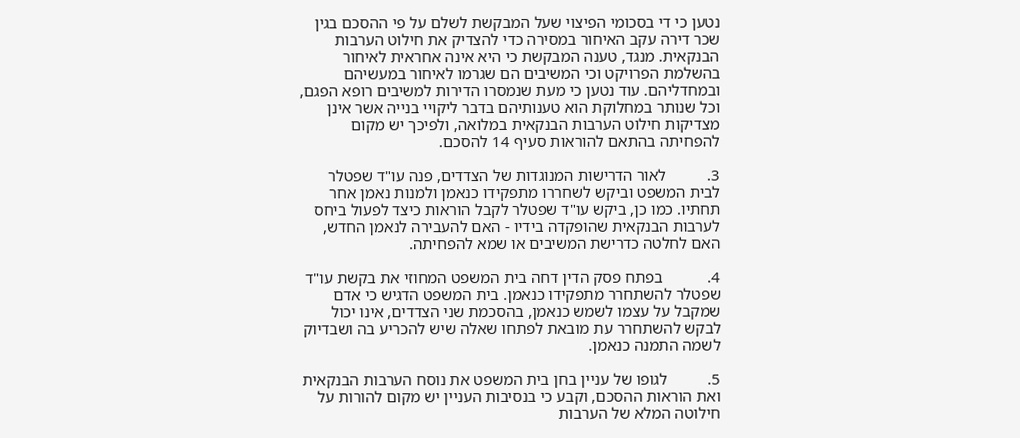נטען כי די בסכומי הפיצוי שעל המבקשת לשלם על פי ההסכם בגין שכר דירה עקב האיחור במסירה כדי להצדיק את חילוט הערבות הבנקאית. מנגד, טענה המבקשת כי היא אינה אחראית לאיחור בהשלמת הפרויקט וכי המשיבים הם שגרמו לאיחור במעשיהם ובמחדליהם. עוד נטען כי מעת שנמסרו הדירות למשיבים רופא הפגם, וכל שנותר במחלוקת הוא טענותיהם בדבר ליקויי בנייה אשר אינן מצדיקות חילוט הערבות הבנקאית במלואה, ולפיכך יש מקום להפחיתה בהתאם להוראות סעיף 14 להסכם.

3.          לאור הדרישות המנוגדות של הצדדים, פנה עו"ד שפטלר לבית המשפט וביקש לשחררו מתפקידו כנאמן ולמנות נאמן אחר תחתיו. כמו כן, ביקש עו"ד שפטלר לקבל הוראות כיצד לפעול ביחס לערבות הבנקאית שהופקדה בידיו - האם להעבירה לנאמן החדש, האם לחלטה כדרישת המשיבים או שמא להפחיתה.

4.           בפתח פסק הדין דחה בית המשפט המחוזי את בקשת עו"ד שפטלר להשתחרר מתפקידו כנאמן. בית המשפט הדגיש כי אדם שמקבל על עצמו לשמש כנאמן, בהסכמת שני הצדדים, אינו יכול לבקש להשתחרר עת מובאת לפתחו שאלה שיש להכריע בה ושבדיוק לשמה התמנה כנאמן.

5.          לגופו של עניין בחן בית המשפט את נוסח הערבות הבנקאית ואת הוראות ההסכם, וקבע כי בנסיבות העניין יש מקום להורות על חילוטה המלא של הערבות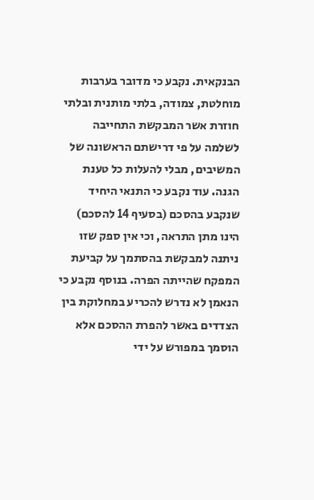הבנקאית. נקבע כי מדובר בערבות מוחלטת, צמודה, בלתי מותנית ובלתי חוזרת אשר המבקשת התחייבה לשלמה על פי דרישתם הראשונה של המשיבים, מבלי להעלות כל טענת הגנה. עוד נקבע כי התנאי היחיד שנקבע בהסכם (בסעיף 14 להסכם) הינו מתן התראה, וכי אין ספק שזו ניתנה למבקשת בהסתמך על קביעת המפקח שהייתה הפרה. בנוסף נקבע כי הנאמן לא נדרש להכריע במחלוקת בין הצדדים באשר להפרת ההסכם אלא הוסמך במפורש על ידי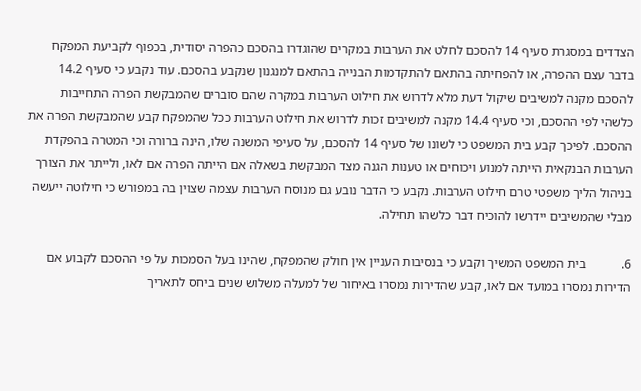הצדדים במסגרת סעיף 14 להסכם לחלט את הערבות במקרים שהוגדרו בהסכם כהפרה יסודית, בכפוף לקביעת המפקח בדבר עצם ההפרה, או להפחיתה בהתאם להתקדמות הבנייה בהתאם למנגנון שנקבע בהסכם. עוד נקבע כי סעיף 14.2 להסכם מקנה למשיבים שיקול דעת מלא לדרוש את חילוט הערבות במקרה שהם סוברים שהמבקשת הפרה התחייבות כלשהי לפי ההסכם, וכי סעיף 14.4 מקנה למשיבים זכות לדרוש את חילוט הערבות ככל שהמפקח קבע שהמבקשת הפרה את ההסכם. לפיכך קבע בית המשפט כי לשונו של סעיף 14 להסכם, על סעיפי המשנה שלו, הינה ברורה וכי המטרה בהפקדת הערבות הבנקאית הייתה למנוע ויכוחים או טענות הגנה מצד המבקשת בשאלה אם הייתה הפרה אם לאו, ולייתר את הצורך בניהול הליך משפטי טרם חילוט הערבות. נקבע כי הדבר נובע גם מנוסח הערבות עצמה שצוין בה במפורש כי חילוטה ייעשה מבלי שהמשיבים יידרשו להוכיח דבר כלשהו תחילה.

6.           בית המשפט המשיך וקבע כי בנסיבות העניין אין חולק שהמפקח, שהינו בעל הסמכות על פי ההסכם לקבוע אם הדירות נמסרו במועד אם לאו, קבע שהדירות נמסרו באיחור של למעלה משלוש שנים ביחס לתאריך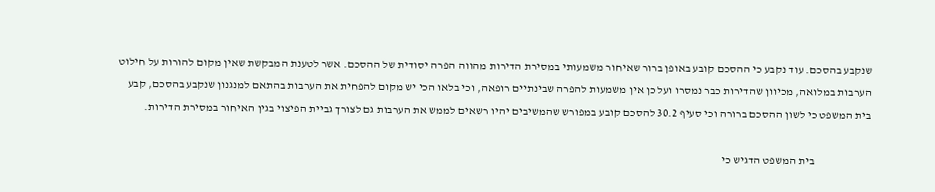שנקבע בהסכם. עוד נקבע כי ההסכם קובע באופן ברור שאיחור משמעותי במסירת הדירות מהווה הפרה יסודית של ההסכם. אשר לטענת המבקשת שאין מקום להורות על חילוט הערבות במלואה, מכיוון שהדירות כבר נמסרו ועל כן אין משמעות להפרה שבינתיים רופאה, וכי בלאו הכי יש מקום להפחית את הערבות בהתאם למנגנון שנקבע בהסכם, קבע בית המשפט כי לשון ההסכם ברורה וכי סעיף 30.2 להסכם קובע במפורש שהמשיבים יהיו רשאים לממש את הערבות גם לצורך גביית הפיצוי בגין האיחור במסירת הדירות.

                         בית המשפט הדגיש כי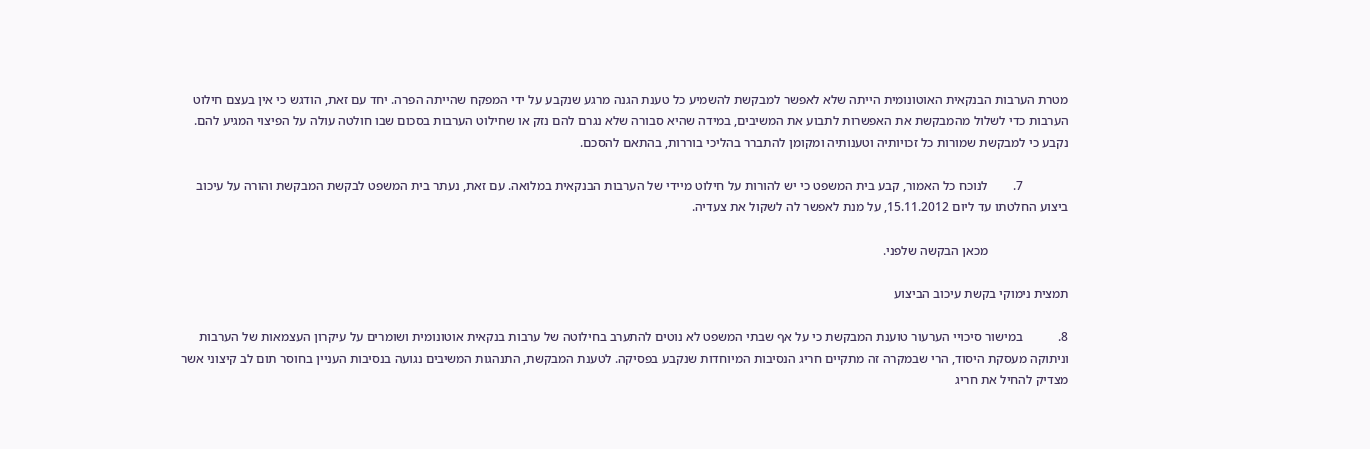מטרת הערבות הבנקאית האוטונומית הייתה שלא לאפשר למבקשת להשמיע כל טענת הגנה מרגע שנקבע על ידי המפקח שהייתה הפרה. יחד עם זאת, הודגש כי אין בעצם חילוט הערבות כדי לשלול מהמבקשת את האפשרות לתבוע את המשיבים, במידה שהיא סבורה שלא נגרם להם נזק או שחילוט הערבות בסכום שבו חולטה עולה על הפיצוי המגיע להם. נקבע כי למבקשת שמורות כל זכויותיה וטענותיה ומקומן להתברר בהליכי בוררות, בהתאם להסכם.

              7.        לנוכח כל האמור, קבע בית המשפט כי יש להורות על חילוט מיידי של הערבות הבנקאית במלואה. עם זאת, נעתר בית המשפט לבקשת המבקשת והורה על עיכוב ביצוע החלטתו עד ליום 15.11.2012, על מנת לאפשר לה לשקול את צעדיה.

                         מכאן הבקשה שלפני.

תמצית נימוקי בקשת עיכוב הביצוע

8.           במישור סיכויי הערעור טוענת המבקשת כי על אף שבתי המשפט לא נוטים להתערב בחילוטה של ערבות בנקאית אוטונומית ושומרים על עיקרון העצמאות של הערבות וניתוקה מעסקת היסוד, הרי שבמקרה זה מתקיים חריג הנסיבות המיוחדות שנקבע בפסיקה. לטענת המבקשת, התנהגות המשיבים נגועה בנסיבות העניין בחוסר תום לב קיצוני אשר מצדיק להחיל את חריג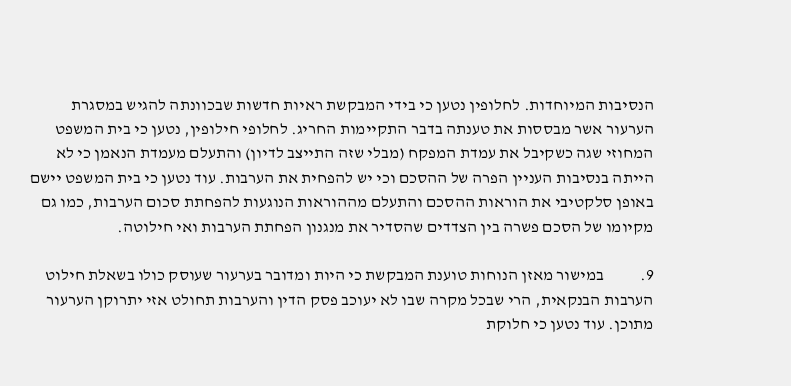הנסיבות המיוחדות. לחלופין נטען כי בידי המבקשת ראיות חדשות שבכוונתה להגיש במסגרת הערעור אשר מבססות את טענתה בדבר התקיימות החריג. לחלופי חילופין, נטען כי בית המשפט המחוזי שגה כשקיבל את עמדת המפקח (מבלי שזה התייצב לדיון) והתעלם מעמדת הנאמן כי לא הייתה בנסיבות העניין הפרה של ההסכם וכי יש להפחית את הערבות. עוד נטען כי בית המשפט יישם באופן סלקטיבי את הוראות ההסכם והתעלם מההוראות הנוגעות להפחתת סכום הערבות, כמו גם מקיומו של הסכם פשרה בין הצדדים שהסדיר את מנגנון הפחתת הערבות ואי חילוטה.

9.           במישור מאזן הנוחות טוענת המבקשת כי היות ומדובר בערעור שעוסק כולו בשאלת חילוט הערבות הבנקאית, הרי שבכל מקרה שבו לא יעוכב פסק הדין והערבות תחולט אזי יתרוקן הערעור מתוכן. עוד נטען כי חלוקת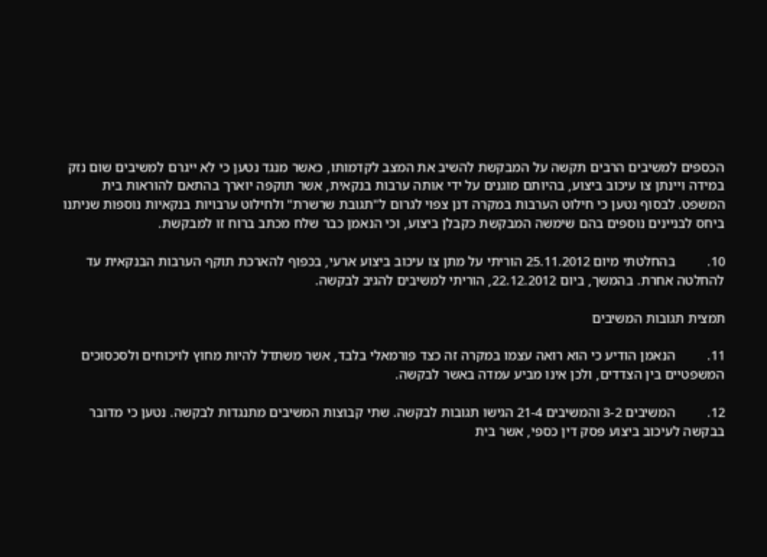הכספים למשיבים הרבים תקשה על המבקשת להשיב את המצב לקדמותו, כאשר מנגד נטען כי לא ייגרם למשיבים שום נזק במידה ויינתן צו עיכוב ביצוע, בהיותם מוגנים על ידי אותה ערבות בנקאית, אשר תוקפה יוארך בהתאם להוראות בית המשפט. לבסוף נטען כי חילוט הערבות במקרה דנן צפוי לגרום ל"תגובת שרשרת" ולחילוט ערבויות בנקאיות נוספות שניתנו ביחס לבניינים נוספים בהם שימשה המבקשת כקבלן ביצוע, וכי הנאמן כבר שלח מכתב ברוח זו למבקשת.

10.         בהחלטתי מיום 25.11.2012 הוריתי על מתן צו עיכוב ביצוע ארעי, בכפוף להארכת תוקף הערבות הבנקאית עד להחלטה אחרת. בהמשך, ביום 22.12.2012, הוריתי למשיבים להגיב לבקשה.

תמצית תגובות המשיבים

11.         הנאמן הודיע כי הוא רואה עצמו במקרה זה כצד פורמאלי בלבד, אשר משתדל להיות מחוץ לויכוחים ולסכסוכים המשפטיים בין הצדדים, ולכן אינו מביע עמדה באשר לבקשה.

12.         המשיבים 3-2 והמשיבים 21-4 הגישו תגובות לבקשה. שתי קבוצות המשיבים מתנגדות לבקשה. נטען כי מדובר בבקשה לעיכוב ביצוע פסק דין כספי, אשר בית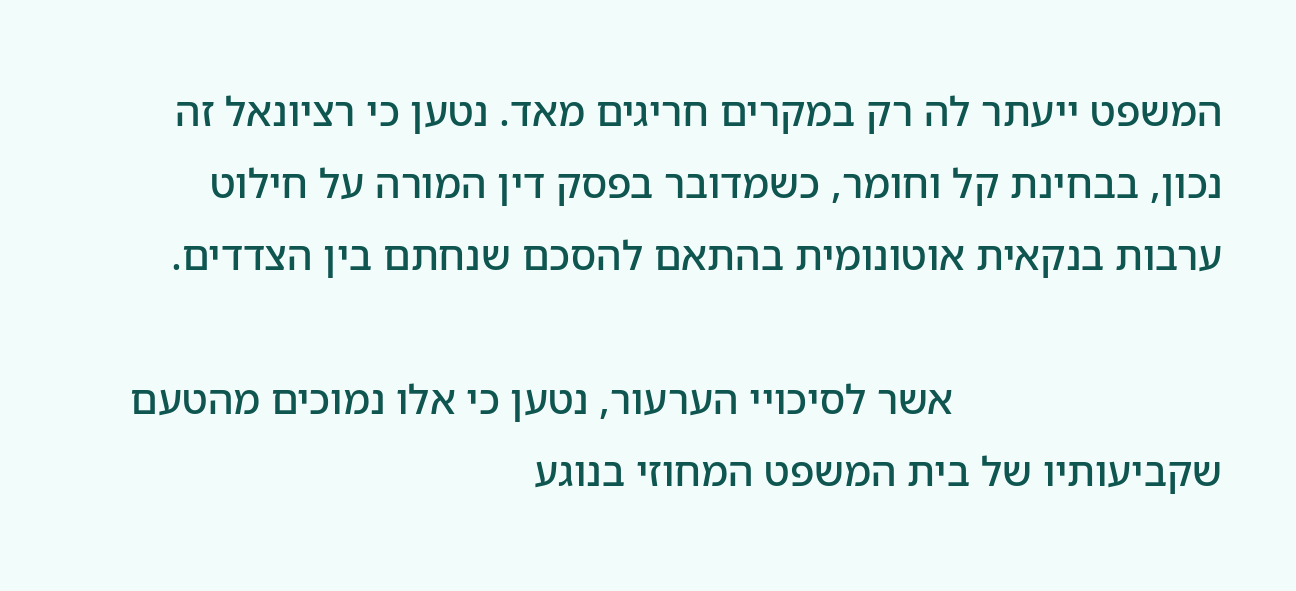המשפט ייעתר לה רק במקרים חריגים מאד. נטען כי רציונאל זה נכון, בבחינת קל וחומר, כשמדובר בפסק דין המורה על חילוט ערבות בנקאית אוטונומית בהתאם להסכם שנחתם בין הצדדים.

                         אשר לסיכויי הערעור, נטען כי אלו נמוכים מהטעם שקביעותיו של בית המשפט המחוזי בנוגע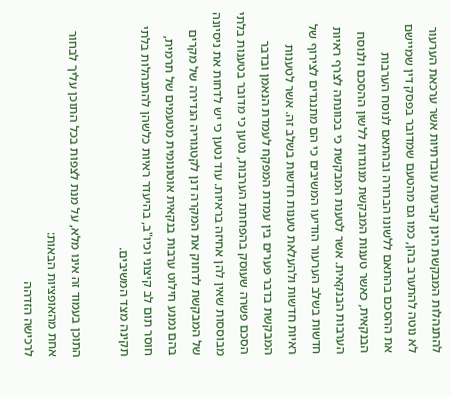להתנהלות המבקשת הינן קביעות עובדתיות אשר ערכאת הערעור לא נוטה להתערב בהן, כמו גם מהטעם שמדובר בפסק דין שמיישם את ההסכם בהתאם ללשונו הברורה ובהתאם לנוסח הערבות הבנקאית, כאשר טענות המבקשת מנוגדות ללשון ההסכם ולנוסח הערבות הבנקאית. אשר לטענת המבקשת כי בכוונתה לצרף ראיות חדשות בשלב הערעור הודיעו המשיבים כי הם מתנגדים לצירוף של ראיות חדשות ולהעלאת טענות חדשות בשלב זה. אשר לטענות המבקשת בדבר פערים בין עמדת המפקח לעמדת הנאמן ובדבר הסכם פשרה שעוסק בהפחתת הערבות, נטען כי מדובר בטענות בלתי מבוססות שאין להן אחיזה בראיות. עוד נטען כי יש לדחות את ניסיונה של המבקשת לדחוק את המקרה דנן לקטגוריה הנדירה של מקרים בהם נמנע חילוט ערבות בנקאית אוטונומית מטעמים של תרמית, חוסר תום לב קיצוני וכיו"ב, בהיעדר ראיות כלשהן להתנהלות בלתי תקינה מצד המשיבים.

התוכן בעמוד זה אינו מלא, על מנת לצפות בכל התוכן עליך לבחור אחת מהאופציות הבאות:
לרכישה הזדהה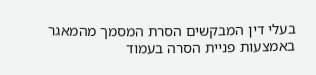בעלי דין המבקשים הסרת המסמך מהמאגר באמצעות פניית הסרה בעמוד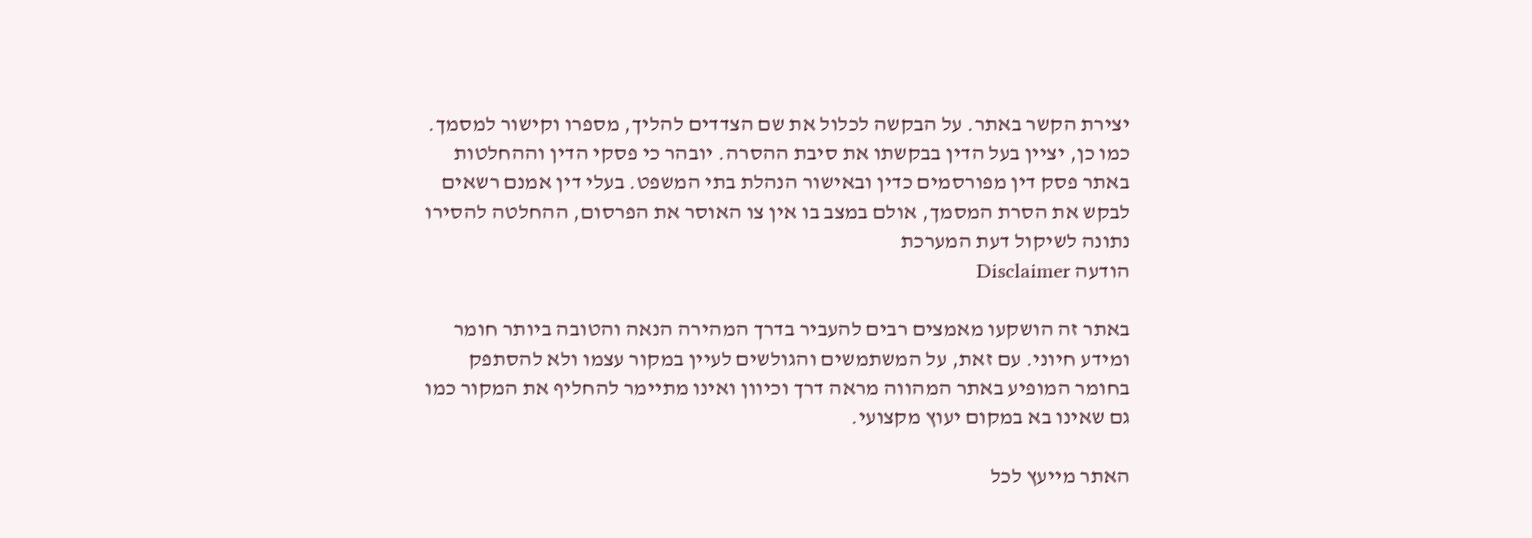יצירת הקשר באתר. על הבקשה לכלול את שם הצדדים להליך, מספרו וקישור למסמך. כמו כן, יציין בעל הדין בבקשתו את סיבת ההסרה. יובהר כי פסקי הדין וההחלטות באתר פסק דין מפורסמים כדין ובאישור הנהלת בתי המשפט. בעלי דין אמנם רשאים לבקש את הסרת המסמך, אולם במצב בו אין צו האוסר את הפרסום, ההחלטה להסירו נתונה לשיקול דעת המערכת
הודעה Disclaimer

באתר זה הושקעו מאמצים רבים להעביר בדרך המהירה הנאה והטובה ביותר חומר ומידע חיוני. עם זאת, על המשתמשים והגולשים לעיין במקור עצמו ולא להסתפק בחומר המופיע באתר המהווה מראה דרך וכיוון ואינו מתיימר להחליף את המקור כמו גם שאינו בא במקום יעוץ מקצועי.

האתר מייעץ לכל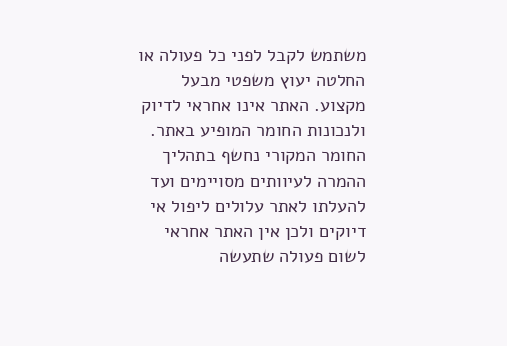משתמש לקבל לפני כל פעולה או החלטה יעוץ משפטי מבעל מקצוע. האתר אינו אחראי לדיוק ולנכונות החומר המופיע באתר. החומר המקורי נחשף בתהליך ההמרה לעיוותים מסויימים ועד להעלתו לאתר עלולים ליפול אי דיוקים ולכן אין האתר אחראי לשום פעולה שתעשה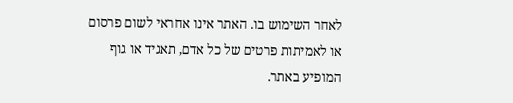לאחר השימוש בו. האתר אינו אחראי לשום פרסום או לאמיתות פרטים של כל אדם, תאגיד או גוף המופיע באתר.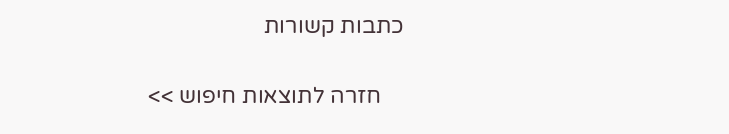כתבות קשורות

    חזרה לתוצאות חיפוש >>